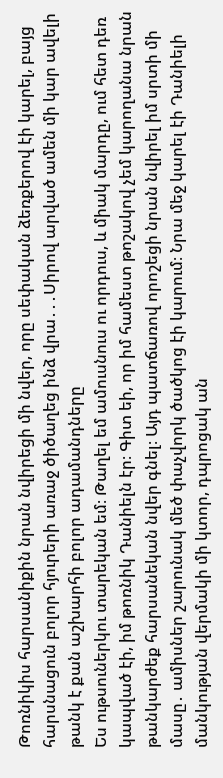Թոռնիկիս հարսանիքին նրան նվիրեցի մի նվեր, որը սեփական ձեռքերով էի կարել, բայց հարսնացուն բոլոր հյուրերի առաջ ծիծաղեց ինձ վրա․․․Սիրով արված ամեն մի կար ավելի թանկ է քան աշխարհի բոլոր ադամանդները
Ես ութսուներկու տարեկան եմ։ Թաղել եմ ամուսնուս ու որդուս, և միակ մարդը, ում հետ դեռ կապված էի, իմ թոռնիկ Դանիելն էր։ Գիտ եի, որ իմ համեստ թոշակով չեմ կարողանա նրան թանկարժեք հարսանեկան նվեր գնել։ Այդ պատճառով որոշեցի նրան նվիրել իմ սրտի մի մասը․ ամիսներ շարունակ մեծ փաչվորկ ծածկոց էի կարում։ Նրա մեջ կարել էի Դանիելի մանկության վերմակի մի կտոր, դպրոցակ ան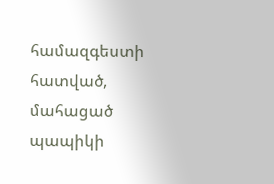համազգեստի հատված, մահացած պապիկի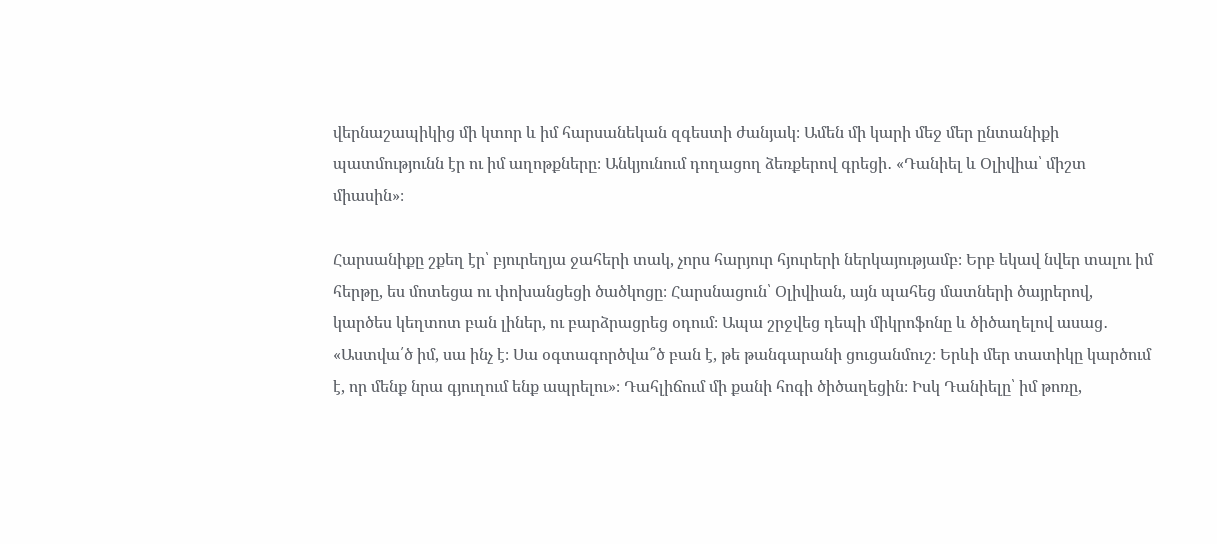վերնաշապիկից մի կտոր և իմ հարսանեկան զգեստի ժանյակ։ Ամեն մի կարի մեջ մեր ընտանիքի պատմությունն էր ու իմ աղոթքները։ Անկյունում դողացող ձեռքերով գրեցի․ «Դանիել և Օլիվիա՝ միշտ միասին»։

Հարսանիքը շքեղ էր՝ բյուրեղյա ջահերի տակ, չորս հարյուր հյուրերի ներկայությամբ։ Երբ եկավ նվեր տալու իմ հերթը, ես մոտեցա ու փոխանցեցի ծածկոցը։ Հարսնացուն՝ Օլիվիան, այն պահեց մատների ծայրերով, կարծես կեղտոտ բան լիներ, ու բարձրացրեց օդում։ Ապա շրջվեց դեպի միկրոֆոնը և ծիծաղելով ասաց․ «Աստվա՛ծ իմ, սա ինչ է։ Սա օգտագործվա՞ծ բան է, թե թանգարանի ցուցանմուշ։ Երևի մեր տատիկը կարծում է, որ մենք նրա գյուղում ենք ապրելու»։ Դահլիճում մի քանի հոգի ծիծաղեցին։ Իսկ Դանիելը՝ իմ թոռը,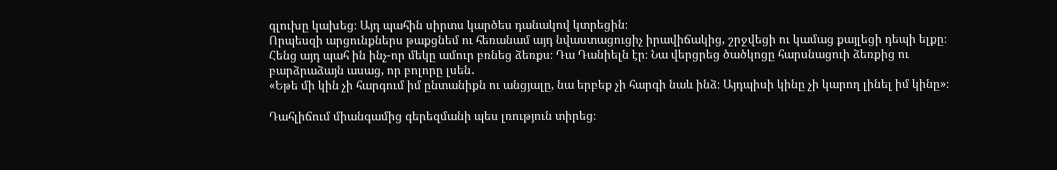գլուխը կախեց։ Այդ պահին սիրտս կարծես դանակով կտրեցին։
Որպեսզի արցունքներս թաքցնեմ ու հեռանամ այդ նվաստացուցիչ իրավիճակից, շրջվեցի ու կամաց քայլեցի դեպի ելքը։ Հենց այդ պահ ին ինչ-որ մեկը ամուր բռնեց ձեռքս։ Դա Դանիելն էր։ Նա վերցրեց ծածկոցը հարսնացուի ձեռքից ու բարձրաձայն ասաց, որ բոլորը լսեն․
«Եթե մի կին չի հարգում իմ ընտանիքն ու անցյալը, նա երբեք չի հարգի նաև ինձ։ Այդպիսի կինը չի կարող լինել իմ կինը»։

Դահլիճում միանգամից գերեզմանի պես լռություն տիրեց։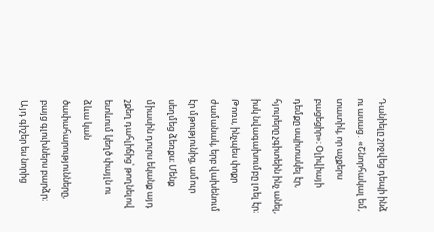Դանիելը շրջվեց դեպի ինձ ու ասաց․ «Շնորհակալ եմ, տատիկ, որ աչքերս բացեցիր»։ Օլիվիայի դեմքը սպիտակել էր, հյուրերը չգիտեին ինչ անել, իսկ նվագախումբը լռել էր։ Թոռս, ինչպես փոքր ժամանակ, երբ վախենում էր մթությունից, ամուր սեղմեց ձեռքս։ Մենք միասին դուրս եկանք այդ շքեղ դահլիճից՝ թողնելով ետևում կեղծ փայլն ու ձևա կան ծափահարությունները, բայց գլուխներս բարձր։
Այդ գիշեր ես նորից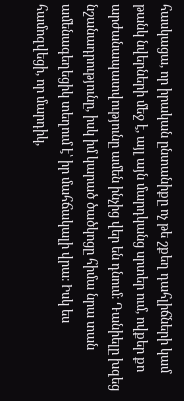հասկացա, որ իրական ընտանիքը ոչ թե շքեղ դահլիճների կամ թանկ նվերների մեջ է, այլ այն մարդկանց սրտեր ում, ովքեր քո արժանապատվությունը ամեն ինչից վեր են դնում։ Դանիելը խզեց նշանադրությունը, իսկ իմ կարած ծածկոցը հիմա նրա տան ամենագեղեցիկ տեղում է՝ իր մահճակալի վրա։ Իսկ ես համոզվեցի, որ մարդիկ,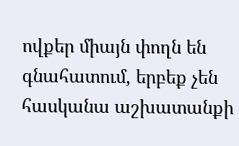ովքեր միայն փողն են գնահատում, երբեք չեն հասկանա աշխատանքի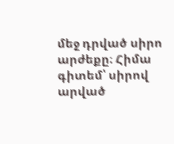մեջ դրված սիրո արժեքը։ Հիմա գիտեմ՝ սիրով արված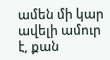ամեն մի կար ավելի ամուր է, քան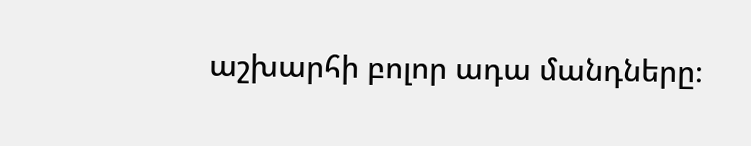աշխարհի բոլոր ադա մանդները։